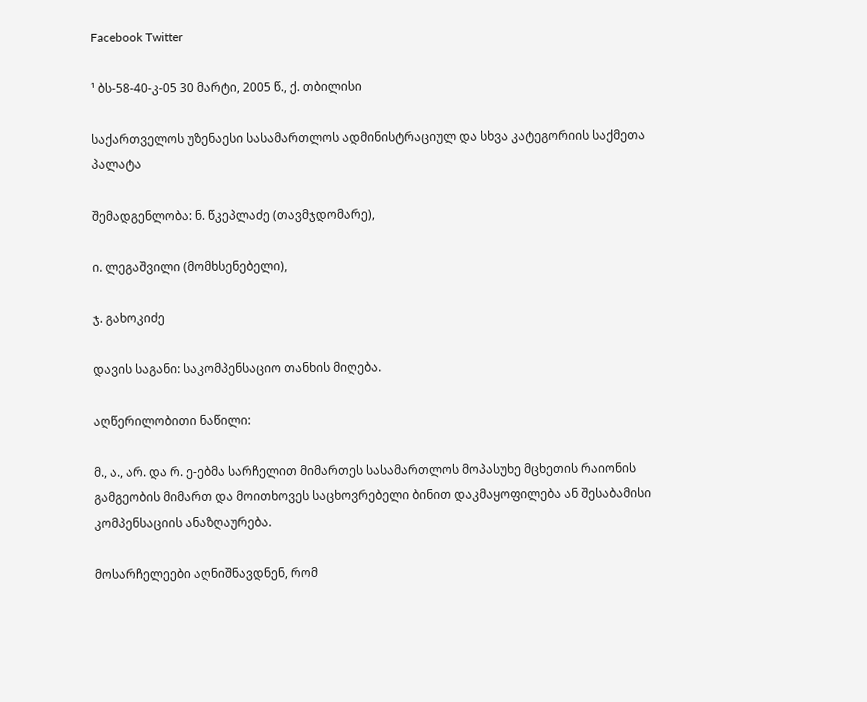Facebook Twitter

¹ ბს-58-40-კ-05 30 მარტი, 2005 წ., ქ. თბილისი

საქართველოს უზენაესი სასამართლოს ადმინისტრაციულ და სხვა კატეგორიის საქმეთა პალატა

შემადგენლობა: ნ. წკეპლაძე (თავმჯდომარე),

ი. ლეგაშვილი (მომხსენებელი),

ჯ. გახოკიძე

დავის საგანი: საკომპენსაციო თანხის მიღება.

აღწერილობითი ნაწილი:

მ., ა., არ. და რ. ე-ებმა სარჩელით მიმართეს სასამართლოს მოპასუხე მცხეთის რაიონის გამგეობის მიმართ და მოითხოვეს საცხოვრებელი ბინით დაკმაყოფილება ან შესაბამისი კომპენსაციის ანაზღაურება.

მოსარჩელეები აღნიშნავდნენ, რომ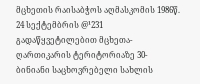მცხეთის რაისაბჭოს აღმასკომის 1986წ. 24 სექტემბრის @¹231 გადაწყვეტილებით მცხეთა-ღართიკარის ტერიტორიაზე 30-ბინიანი საცხოვრებელი სახლის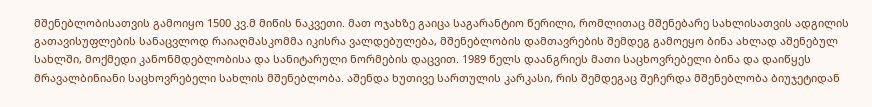მშენებლობისათვის გამოიყო 1500 კვ.მ მიწის ნაკვეთი. მათ ოჯახზე გაიცა საგარანტიო წერილი, რომლითაც მშენებარე სახლისათვის ადგილის გათავისუფლების სანაცვლოდ რაიაღმასკომმა იკისრა ვალდებულება, მშენებლობის დამთავრების შემდეგ გამოეყო ბინა ახლად აშენებულ სახლში, მოქმედი კანონმდებლობისა და სანიტარული ნორმების დაცვით. 1989 წელს დაანგრიეს მათი საცხოვრებელი ბინა და დაიწყეს მრავალბინიანი საცხოვრებელი სახლის მშენებლობა. აშენდა ხუთივე სართულის კარკასი, რის შემდეგაც შეჩერდა მშენებლობა ბიუჯეტიდან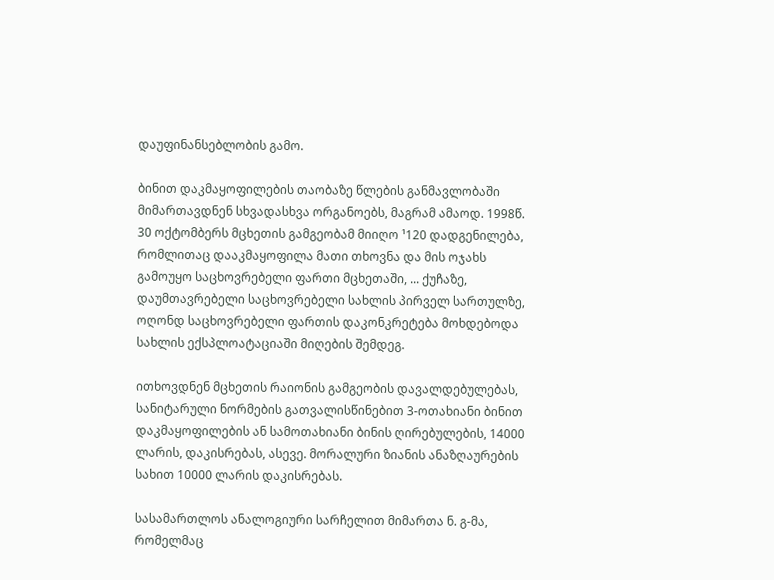დაუფინანსებლობის გამო.

ბინით დაკმაყოფილების თაობაზე წლების განმავლობაში მიმართავდნენ სხვადასხვა ორგანოებს, მაგრამ ამაოდ. 1998წ. 30 ოქტომბერს მცხეთის გამგეობამ მიიღო ¹120 დადგენილება, რომლითაც დააკმაყოფილა მათი თხოვნა და მის ოჯახს გამოუყო საცხოვრებელი ფართი მცხეთაში, ... ქუჩაზე, დაუმთავრებელი საცხოვრებელი სახლის პირველ სართულზე, ოღონდ საცხოვრებელი ფართის დაკონკრეტება მოხდებოდა სახლის ექსპლოატაციაში მიღების შემდეგ.

ითხოვდნენ მცხეთის რაიონის გამგეობის დავალდებულებას, სანიტარული ნორმების გათვალისწინებით 3-ოთახიანი ბინით დაკმაყოფილების ან სამოთახიანი ბინის ღირებულების, 14000 ლარის, დაკისრებას, ასევე. მორალური ზიანის ანაზღაურების სახით 10000 ლარის დაკისრებას.

სასამართლოს ანალოგიური სარჩელით მიმართა ნ. გ-მა, რომელმაც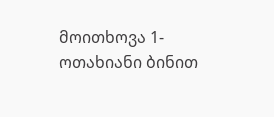მოითხოვა 1-ოთახიანი ბინით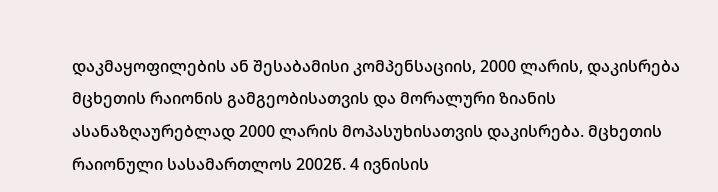დაკმაყოფილების ან შესაბამისი კომპენსაციის, 2000 ლარის, დაკისრება მცხეთის რაიონის გამგეობისათვის და მორალური ზიანის ასანაზღაურებლად 2000 ლარის მოპასუხისათვის დაკისრება. მცხეთის რაიონული სასამართლოს 2002წ. 4 ივნისის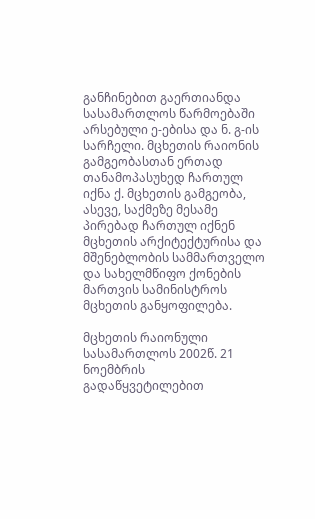განჩინებით გაერთიანდა სასამართლოს წარმოებაში არსებული ე-ებისა და ნ. გ-ის სარჩელი. მცხეთის რაიონის გამგეობასთან ერთად თანამოპასუხედ ჩართულ იქნა ქ. მცხეთის გამგეობა, ასევე, საქმეზე მესამე პირებად ჩართულ იქნენ მცხეთის არქიტექტურისა და მშენებლობის სამმართველო და სახელმწიფო ქონების მართვის სამინისტროს მცხეთის განყოფილება.

მცხეთის რაიონული სასამართლოს 2002წ. 21 ნოემბრის გადაწყვეტილებით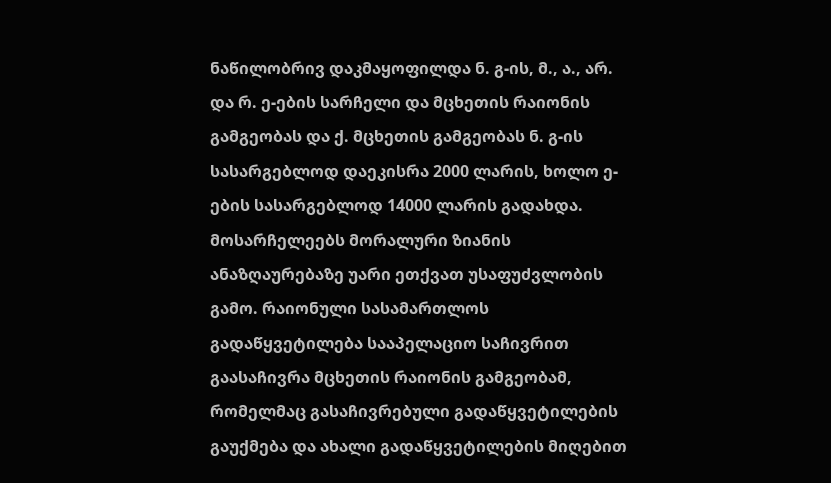ნაწილობრივ დაკმაყოფილდა ნ. გ-ის, მ., ა., არ. და რ. ე-ების სარჩელი და მცხეთის რაიონის გამგეობას და ქ. მცხეთის გამგეობას ნ. გ-ის სასარგებლოდ დაეკისრა 2000 ლარის, ხოლო ე-ების სასარგებლოდ 14000 ლარის გადახდა. მოსარჩელეებს მორალური ზიანის ანაზღაურებაზე უარი ეთქვათ უსაფუძვლობის გამო. რაიონული სასამართლოს გადაწყვეტილება სააპელაციო საჩივრით გაასაჩივრა მცხეთის რაიონის გამგეობამ, რომელმაც გასაჩივრებული გადაწყვეტილების გაუქმება და ახალი გადაწყვეტილების მიღებით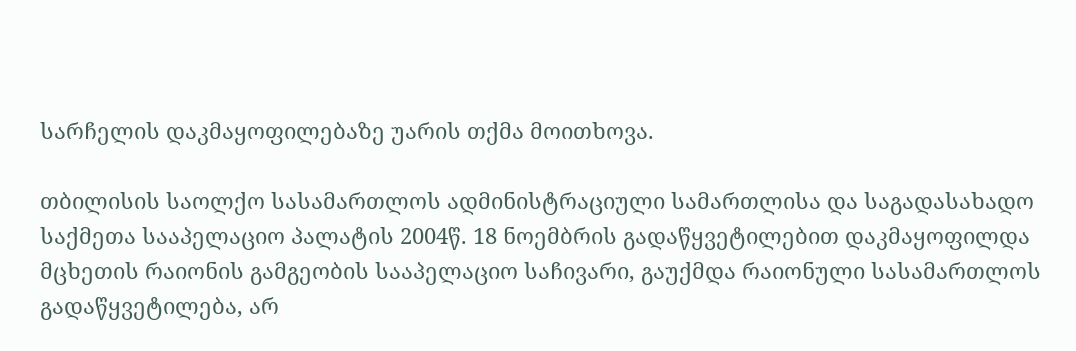სარჩელის დაკმაყოფილებაზე უარის თქმა მოითხოვა.

თბილისის საოლქო სასამართლოს ადმინისტრაციული სამართლისა და საგადასახადო საქმეთა სააპელაციო პალატის 2004წ. 18 ნოემბრის გადაწყვეტილებით დაკმაყოფილდა მცხეთის რაიონის გამგეობის სააპელაციო საჩივარი, გაუქმდა რაიონული სასამართლოს გადაწყვეტილება, არ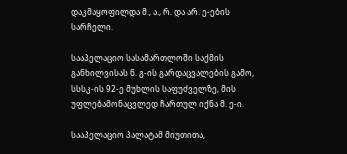დაკმაყოფილდა მ., ა., რ. და არ. ე-ების სარჩელი.

სააპელაციო სასამართლოში საქმის განხილვისას ნ. გ-ის გარდაცვალების გამო, სსსკ-ის 92-ე მუხლის საფუძველზე, მის უფლებამონაცვლედ ჩართულ იქნა მ. ე-ი.

სააპელაციო პალატამ მიუთითა,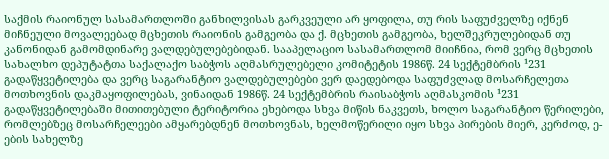საქმის რაიონულ სასამართლოში განხილვისას გარკვეული არ ყოფილა, თუ რის საფუძველზე იქნენ მიჩნეული მოვალეებად მცხეთის რაიონის გამგეობა და ქ. მცხეთის გამგეობა, ხელშეკრულებიდან თუ კანონიდან გამომდინარე ვალდებულებებიდან. სააპელაციო სასამართლომ მიიჩნია, რომ ვერც მცხეთის სახალხო დეპუტატთა საქალაქო საბჭოს აღმასრულებელი კომიტეტის 1986წ. 24 სექტემბრის ¹231 გადაწყვეტილება და ვერც საგარანტიო ვალდებულებები ვერ დაედებოდა საფუძვლად მოსარჩელეთა მოთხოვნის დაკმაყოფილებას, ვინაიდან 1986წ. 24 სექტემბრის რაისაბჭოს აღმასკომის ¹231 გადაწყვეტილებაში მითითებული ტერიტორია ეხებოდა სხვა მიწის ნაკვეთს, ხოლო საგარანტიო წერილები, რომლებზეც მოსარჩელეები ამყარებდნენ მოთხოვნას, ხელმოწერილი იყო სხვა პირების მიერ, კერძოდ, ე-ების სახელზე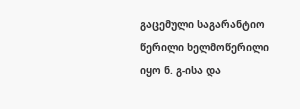გაცემული საგარანტიო წერილი ხელმოწერილი იყო ნ. გ-ისა და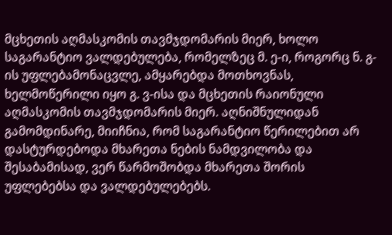მცხეთის აღმასკომის თავმჯდომარის მიერ, ხოლო საგარანტიო ვალდებულება, რომელზეც მ. ე-ი, როგორც ნ. გ-ის უფლებამონაცვლე, ამყარებდა მოთხოვნას, ხელმოწერილი იყო გ. ვ-ისა და მცხეთის რაიონული აღმასკომის თავმჯდომარის მიერ. აღნიშნულიდან გამომდინარე, მიიჩნია, რომ საგარანტიო წერილებით არ დასტურდებოდა მხარეთა ნების ნამდვილობა და შესაბამისად, ვერ წარმოშობდა მხარეთა შორის უფლებებსა და ვალდებულებებს.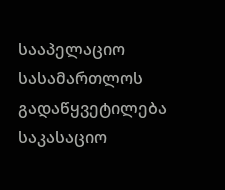სააპელაციო სასამართლოს გადაწყვეტილება საკასაციო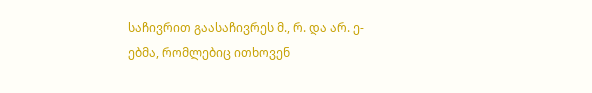საჩივრით გაასაჩივრეს მ., რ. და არ. ე-ებმა, რომლებიც ითხოვენ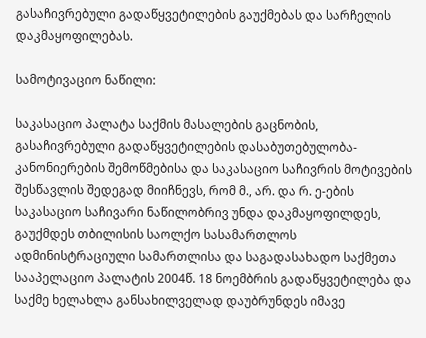გასაჩივრებული გადაწყვეტილების გაუქმებას და სარჩელის დაკმაყოფილებას.

სამოტივაციო ნაწილი:

საკასაციო პალატა საქმის მასალების გაცნობის, გასაჩივრებული გადაწყვეტილების დასაბუთებულობა-კანონიერების შემოწმებისა და საკასაციო საჩივრის მოტივების შესწავლის შედეგად მიიჩნევს, რომ მ., არ. და რ. ე-ების საკასაციო საჩივარი ნაწილობრივ უნდა დაკმაყოფილდეს, გაუქმდეს თბილისის საოლქო სასამართლოს ადმინისტრაციული სამართლისა და საგადასახადო საქმეთა სააპელაციო პალატის 2004წ. 18 ნოემბრის გადაწყვეტილება და საქმე ხელახლა განსახილველად დაუბრუნდეს იმავე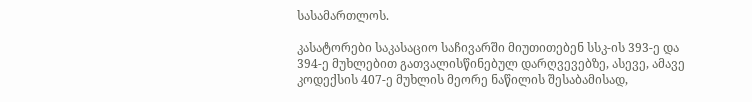სასამართლოს.

კასატორები საკასაციო საჩივარში მიუთითებენ სსკ-ის 393-ე და 394-ე მუხლებით გათვალისწინებულ დარღვევებზე, ასევე, ამავე კოდექსის 407-ე მუხლის მეორე ნაწილის შესაბამისად,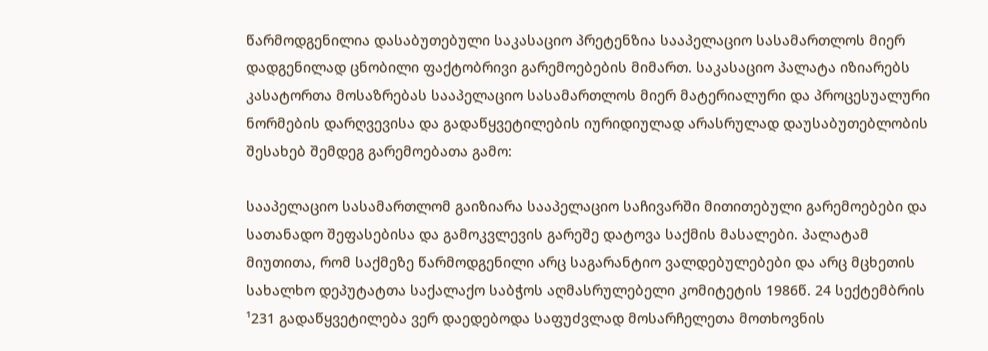წარმოდგენილია დასაბუთებული საკასაციო პრეტენზია სააპელაციო სასამართლოს მიერ დადგენილად ცნობილი ფაქტობრივი გარემოებების მიმართ. საკასაციო პალატა იზიარებს კასატორთა მოსაზრებას სააპელაციო სასამართლოს მიერ მატერიალური და პროცესუალური ნორმების დარღვევისა და გადაწყვეტილების იურიდიულად არასრულად დაუსაბუთებლობის შესახებ შემდეგ გარემოებათა გამო:

სააპელაციო სასამართლომ გაიზიარა სააპელაციო საჩივარში მითითებული გარემოებები და სათანადო შეფასებისა და გამოკვლევის გარეშე დატოვა საქმის მასალები. პალატამ მიუთითა, რომ საქმეზე წარმოდგენილი არც საგარანტიო ვალდებულებები და არც მცხეთის სახალხო დეპუტატთა საქალაქო საბჭოს აღმასრულებელი კომიტეტის 1986წ. 24 სექტემბრის ¹231 გადაწყვეტილება ვერ დაედებოდა საფუძვლად მოსარჩელეთა მოთხოვნის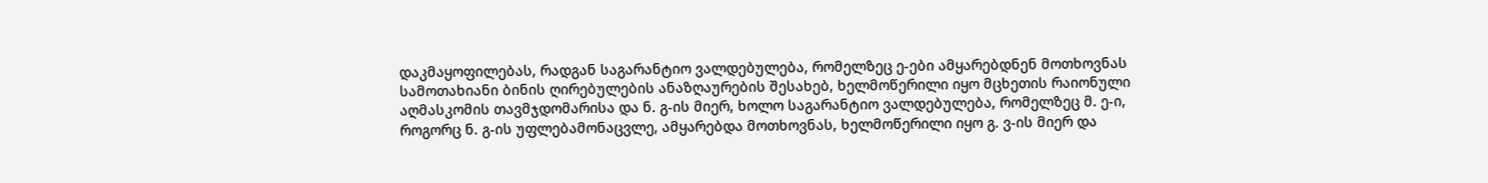დაკმაყოფილებას, რადგან საგარანტიო ვალდებულება, რომელზეც ე-ები ამყარებდნენ მოთხოვნას სამოთახიანი ბინის ღირებულების ანაზღაურების შესახებ, ხელმოწერილი იყო მცხეთის რაიონული აღმასკომის თავმჯდომარისა და ნ. გ-ის მიერ, ხოლო საგარანტიო ვალდებულება, რომელზეც მ. ე-ი, როგორც ნ. გ-ის უფლებამონაცვლე, ამყარებდა მოთხოვნას, ხელმოწერილი იყო გ. ვ-ის მიერ და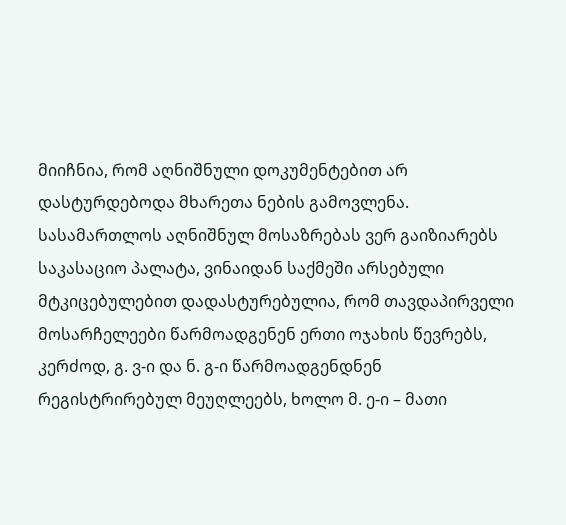მიიჩნია, რომ აღნიშნული დოკუმენტებით არ დასტურდებოდა მხარეთა ნების გამოვლენა. სასამართლოს აღნიშნულ მოსაზრებას ვერ გაიზიარებს საკასაციო პალატა, ვინაიდან საქმეში არსებული მტკიცებულებით დადასტურებულია, რომ თავდაპირველი მოსარჩელეები წარმოადგენენ ერთი ოჯახის წევრებს, კერძოდ, გ. ვ-ი და ნ. გ-ი წარმოადგენდნენ რეგისტრირებულ მეუღლეებს, ხოლო მ. ე-ი – მათი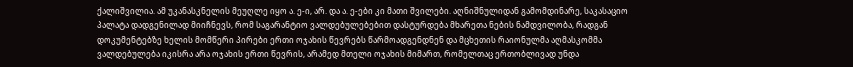ქალიშვილია. ამ უკანასკნელის მეუღლე იყო ა. ე-ი, არ. და ა. ე-ები კი მათი შვილები. აღნიშნულიდან გამომდინარე, საკასაციო პალატა დადგენილად მიიჩნევს, რომ საგარანტიო ვალდებულებებით დასტურდება მხარეთა ნების ნამდვილობა, რადგან დოკუმენტებზე ხელის მომწერი პირები ერთი ოჯახის წევრებს წარმოადგენდნენ და მცხეთის რაიონულმა აღმასკომმა ვალდებულება იკისრა არა ოჯახის ერთი წევრის, არამედ მთელი ოჯახის მიმართ, რომელთაც ერთობლივად უნდა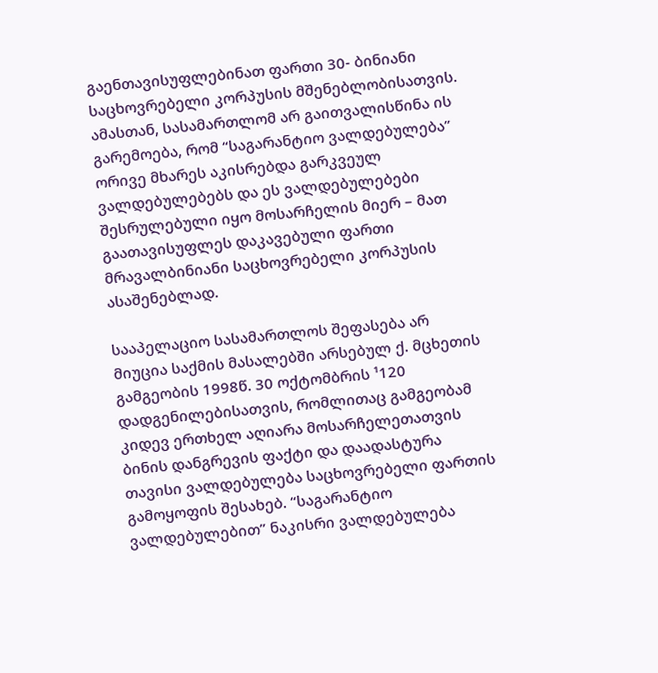გაენთავისუფლებინათ ფართი 30- ბინიანი საცხოვრებელი კორპუსის მშენებლობისათვის. ამასთან, სასამართლომ არ გაითვალისწინა ის გარემოება, რომ “საგარანტიო ვალდებულება” ორივე მხარეს აკისრებდა გარკვეულ ვალდებულებებს და ეს ვალდებულებები შესრულებული იყო მოსარჩელის მიერ – მათ გაათავისუფლეს დაკავებული ფართი მრავალბინიანი საცხოვრებელი კორპუსის ასაშენებლად.

სააპელაციო სასამართლოს შეფასება არ მიუცია საქმის მასალებში არსებულ ქ. მცხეთის გამგეობის 1998წ. 30 ოქტომბრის ¹120 დადგენილებისათვის, რომლითაც გამგეობამ კიდევ ერთხელ აღიარა მოსარჩელეთათვის ბინის დანგრევის ფაქტი და დაადასტურა თავისი ვალდებულება საცხოვრებელი ფართის გამოყოფის შესახებ. “საგარანტიო ვალდებულებით” ნაკისრი ვალდებულება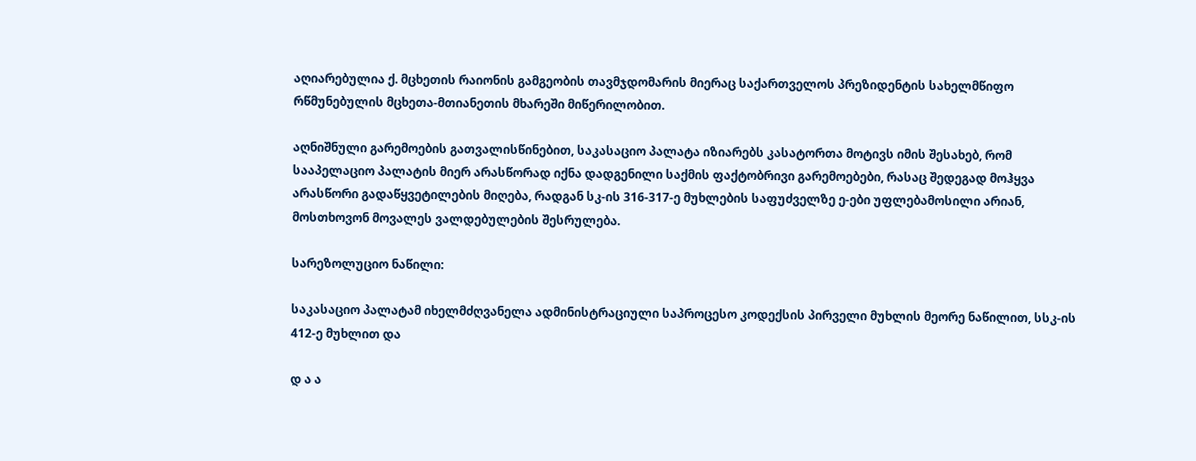აღიარებულია ქ. მცხეთის რაიონის გამგეობის თავმჯდომარის მიერაც საქართველოს პრეზიდენტის სახელმწიფო რწმუნებულის მცხეთა-მთიანეთის მხარეში მიწერილობით.

აღნიშნული გარემოების გათვალისწინებით, საკასაციო პალატა იზიარებს კასატორთა მოტივს იმის შესახებ, რომ სააპელაციო პალატის მიერ არასწორად იქნა დადგენილი საქმის ფაქტობრივი გარემოებები, რასაც შედეგად მოჰყვა არასწორი გადაწყვეტილების მიღება, რადგან სკ-ის 316-317-ე მუხლების საფუძველზე ე-ები უფლებამოსილი არიან, მოსთხოვონ მოვალეს ვალდებულების შესრულება.

სარეზოლუციო ნაწილი:

საკასაციო პალატამ იხელმძღვანელა ადმინისტრაციული საპროცესო კოდექსის პირველი მუხლის მეორე ნაწილით, სსკ-ის 412-ე მუხლით და

დ ა ა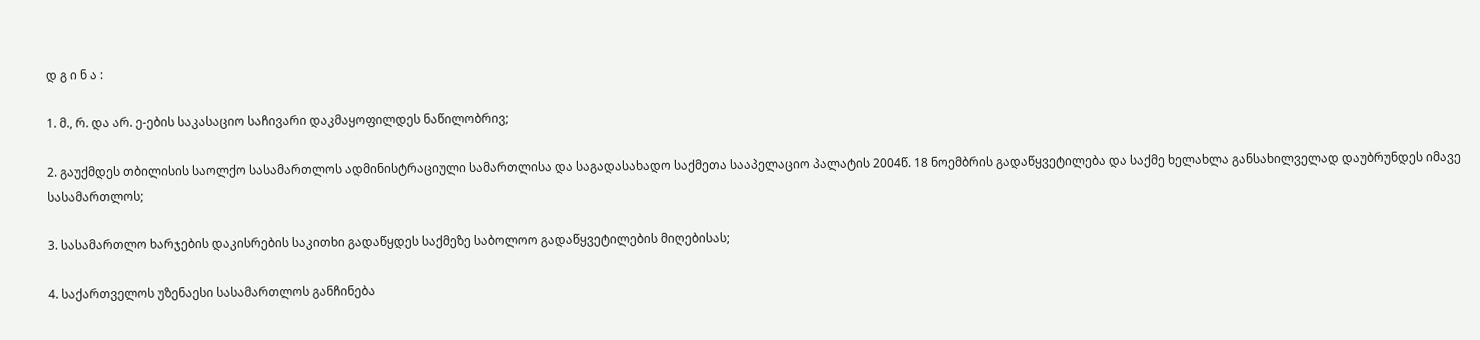დ გ ი ნ ა :

1. მ., რ. და არ. ე-ების საკასაციო საჩივარი დაკმაყოფილდეს ნაწილობრივ;

2. გაუქმდეს თბილისის საოლქო სასამართლოს ადმინისტრაციული სამართლისა და საგადასახადო საქმეთა სააპელაციო პალატის 2004წ. 18 ნოემბრის გადაწყვეტილება და საქმე ხელახლა განსახილველად დაუბრუნდეს იმავე სასამართლოს;

3. სასამართლო ხარჯების დაკისრების საკითხი გადაწყდეს საქმეზე საბოლოო გადაწყვეტილების მიღებისას;

4. საქართველოს უზენაესი სასამართლოს განჩინება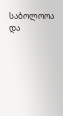საბოლოოა და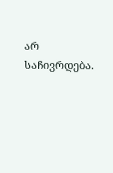არ საჩივრდება.